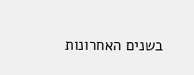בשנים האחרונות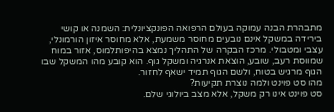מתבהרת הבנה עמוקה בעולם הרפואה הפונקציונלית: השמנה או קושי בירידה במשקל אינם נובעים מחוסר משמעת, אלא מחוסר איזון הורמונלי, עצבי ומטבולי. מרכז הבקרה של התהליך נמצא בהיפותלמוס, אזור במוח שמווסת רעב, שובע, הוצאת אנרגיה ומשקל גוף. הוא קובע מהו המשקל שבו הגוף מרגיש בטוח, ולשם הגוף תמיד ישאף לחזור.
מהו סט פוינט ולמה נוצרת תקיעות?
סט פוינט אינו רק משקל, אלא מצב ביולוגי שלם.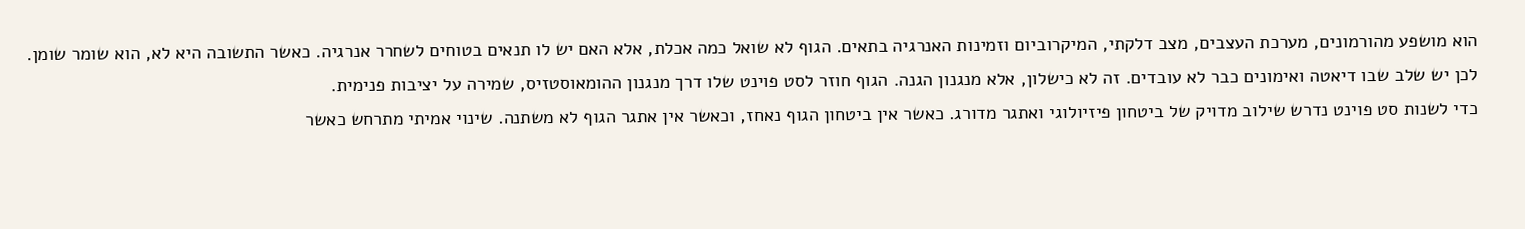הוא מושפע מהורמונים, מערכת העצבים, מצב דלקתי, המיקרוביום וזמינות האנרגיה בתאים. הגוף לא שואל כמה אכלת, אלא האם יש לו תנאים בטוחים לשחרר אנרגיה. כאשר התשובה היא לא, הוא שומר שומן. לכן יש שלב שבו דיאטה ואימונים כבר לא עובדים. זה לא כישלון, אלא מנגנון הגנה. הגוף חוזר לסט פוינט שלו דרך מנגנון ההומאוסטזיס, שמירה על יציבות פנימית.
כדי לשנות סט פוינט נדרש שילוב מדויק של ביטחון פיזיולוגי ואתגר מדורג. כאשר אין ביטחון הגוף נאחז, וכאשר אין אתגר הגוף לא משתנה. שינוי אמיתי מתרחש כאשר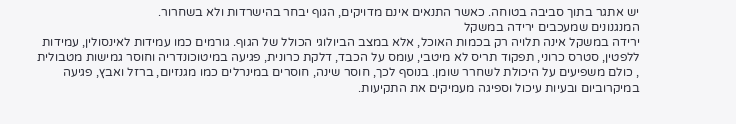יש אתגר בתוך סביבה בטוחה. כאשר התנאים אינם מדויקים, הגוף יבחר בהישרדות ולא בשחרור.
המנגנונים שמעכבים ירידה במשקל
ירידה במשקל אינה תלויה רק בכמות האוכל, אלא במצב הביולוגי הכולל של הגוף. גורמים כמו עמידות לאינסולין, עמידות ללפטין, סטרס כרוני, תפקוד תריס לא מיטבי, עומס על הכבד, דלקת כרונית, פגיעה במיטוכונדריה וחוסר גמישות מטבולית , כולם משפיעים על היכולת לשחרר שומן. בנוסף לכך, חוסר שינה, חוסרים במינרלים כמו מגנזיום, ברזל ואבץ, פגיעה במיקרוביום ובעיות עיכול וספיגה מעמיקים את התקיעות.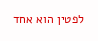לפטין הוא אחד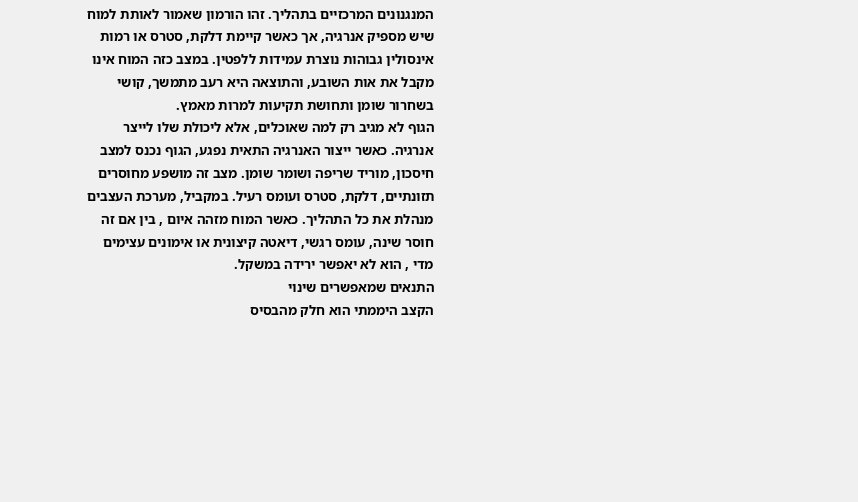המנגנונים המרכזיים בתהליך. זהו הורמון שאמור לאותת למוח שיש מספיק אנרגיה, אך כאשר קיימת דלקת, סטרס או רמות אינסולין גבוהות נוצרת עמידות ללפטין. במצב כזה המוח אינו מקבל את אות השובע, והתוצאה היא רעב מתמשך, קושי בשחרור שומן ותחושת תקיעות למרות מאמץ.
הגוף לא מגיב רק למה שאוכלים, אלא ליכולת שלו לייצר אנרגיה. כאשר ייצור האנרגיה התאית נפגע, הגוף נכנס למצב חיסכון, מוריד שריפה ושומר שומן. מצב זה מושפע מחוסרים תזונתיים, דלקת, סטרס ועומס רעיל. במקביל, מערכת העצבים מנהלת את כל התהליך. כאשר המוח מזהה איום , בין אם זה חוסר שינה, עומס רגשי, דיאטה קיצונית או אימונים עצימים מדי , הוא לא יאפשר ירידה במשקל.
התנאים שמאפשרים שינוי
הקצב היממתי הוא חלק מהבסיס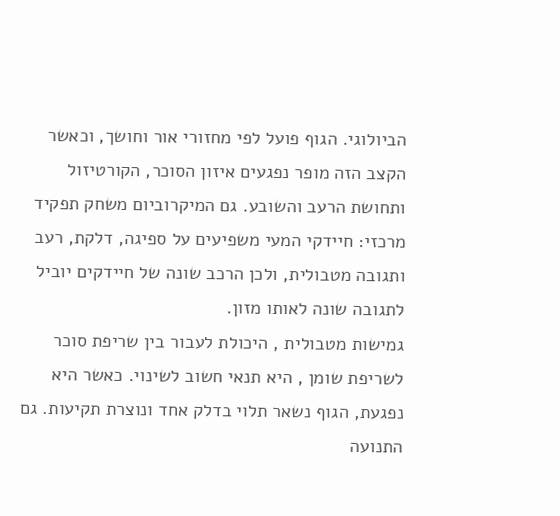הביולוגי. הגוף פועל לפי מחזורי אור וחושך, וכאשר הקצב הזה מופר נפגעים איזון הסוכר, הקורטיזול ותחושת הרעב והשובע. גם המיקרוביום משחק תפקיד מרכזי: חיידקי המעי משפיעים על ספיגה, דלקת, רעב ותגובה מטבולית, ולכן הרכב שונה של חיידקים יוביל לתגובה שונה לאותו מזון.
גמישות מטבולית , היכולת לעבור בין שריפת סוכר לשריפת שומן , היא תנאי חשוב לשינוי. כאשר היא נפגעת, הגוף נשאר תלוי בדלק אחד ונוצרת תקיעות. גם התנועה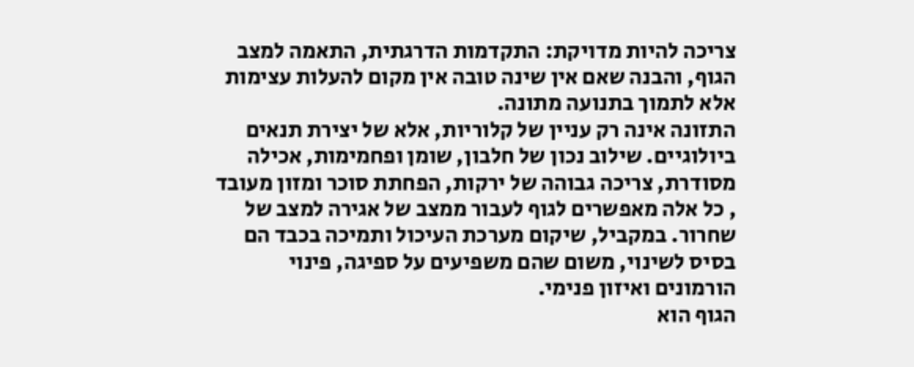צריכה להיות מדויקת: התקדמות הדרגתית, התאמה למצב הגוף, והבנה שאם אין שינה טובה אין מקום להעלות עצימות אלא לתמוך בתנועה מתונה.
התזונה אינה רק עניין של קלוריות, אלא של יצירת תנאים ביולוגיים. שילוב נכון של חלבון, שומן ופחמימות, אכילה מסודרת, צריכה גבוהה של ירקות, הפחתת סוכר ומזון מעובד , כל אלה מאפשרים לגוף לעבור ממצב של אגירה למצב של שחרור. במקביל, שיקום מערכת העיכול ותמיכה בכבד הם בסיס לשינוי, משום שהם משפיעים על ספיגה, פינוי הורמונים ואיזון פנימי.
הגוף הוא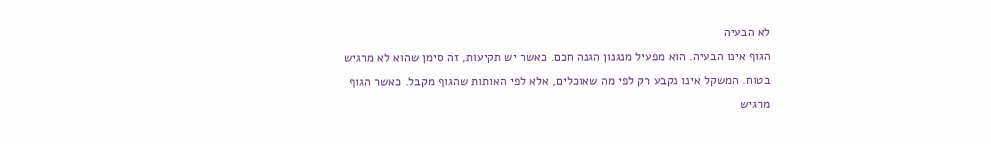לא הבעיה
הגוף אינו הבעיה. הוא מפעיל מנגנון הגנה חכם. כאשר יש תקיעות, זה סימן שהוא לא מרגיש בטוח. המשקל אינו נקבע רק לפי מה שאוכלים, אלא לפי האותות שהגוף מקבל. כאשר הגוף מרגיש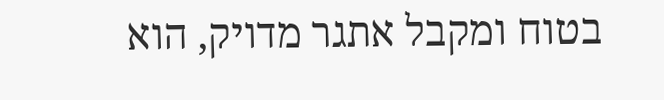בטוח ומקבל אתגר מדויק, הוא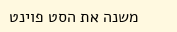משנה את הסט פוינט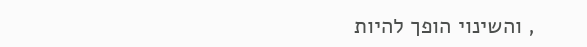, והשינוי הופך להיות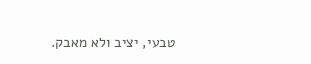טבעי, יציב ולא מאבק.